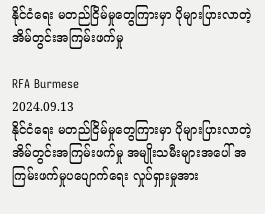နိုင်ငံရေး မတည်ငြိမ်မှုတွေကြားမှာ ပိုများပြားလာတဲ့ အိမ်တွင်းအကြမ်းဖက်မှု

RFA Burmese
2024.09.13
နိုင်ငံရေး မတည်ငြိမ်မှုတွေကြားမှာ ပိုများပြားလာတဲ့ အိမ်တွင်းအကြမ်းဖက်မှု အမျိုးသမီးများအပေါ် အကြမ်းဖက်မှုပပျောက်ရေး လှုပ်ရှားမှုအား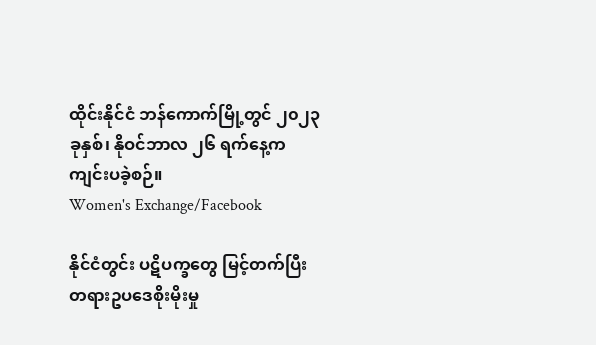ထိုင်းနိုင်ငံ ဘန်ကောက်မြို့တွင် ၂၀၂၃ ခုနှစ်၊ နိုဝင်ဘာလ ၂၆ ရက်နေ့က ကျင်းပခဲ့စဉ်။
Women's Exchange/Facebook

နိုင်ငံတွင်း ပဋိပက္ခတွေ မြင့်တက်ပြီး တရားဥပဒေစိုးမိုးမှု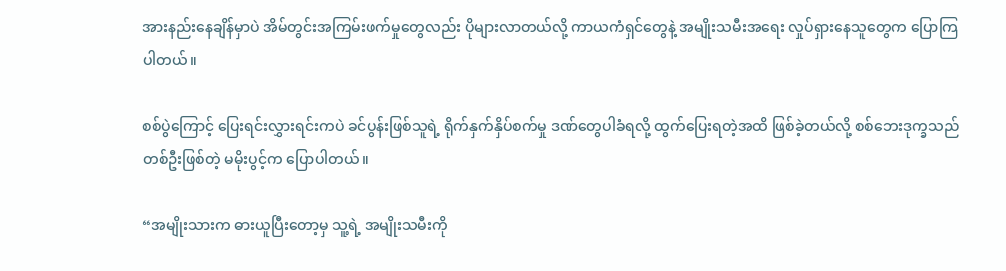အားနည်းနေချိန်မှာပဲ အိမ်တွင်းအကြမ်းဖက်မှုတွေလည်း ပိုများလာတယ်လို့ ကာယကံရှင်တွေနဲ့ အမျိုးသမီးအရေး လှုပ်ရှားနေသူတွေက ပြောကြပါတယ်။

စစ်ပွဲကြောင့် ပြေးရင်းလွှားရင်းကပဲ ခင်ပွန်းဖြစ်သူရဲ့ ရိုက်နှက်နှိပ်စက်မှု ဒဏ်တွေပါခံရလို့ ထွက်ပြေးရတဲ့အထိ ဖြစ်ခဲ့တယ်လို့ စစ်ဘေးဒုက္ခသည် တစ်ဦးဖြစ်တဲ့ မမိုးပွင့်က ပြောပါတယ်။

“အမျိုးသားက ဓားယူပြီးတော့မှ သူ့ရဲ့ အမျိုးသမီးကို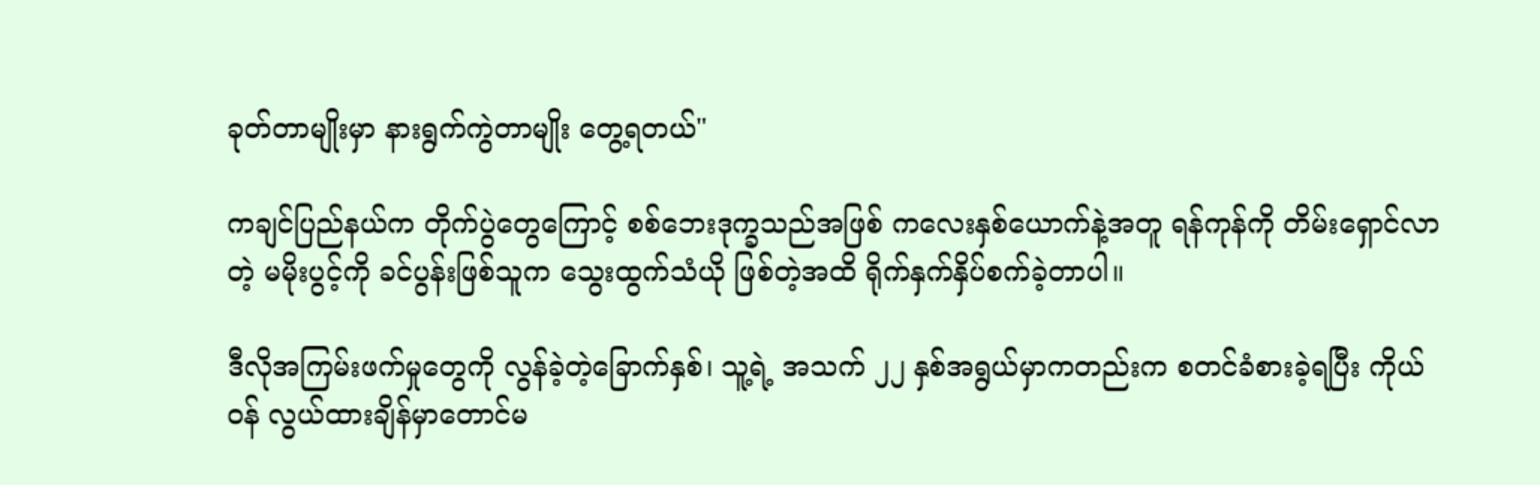ခုတ်တာမျိုးမှာ နားရွက်ကွဲတာမျိုး တွေ့ရတယ်"

ကချင်ပြည်နယ်က တိုက်ပွဲတွေကြောင့် စစ်ဘေးဒုက္ခသည်အဖြစ် ကလေးနှစ်ယောက်နဲ့အတူ ရန်ကုန်ကို တိမ်းရှောင်လာတဲ့ မမိုးပွင့်ကို ခင်ပွန်းဖြစ်သူက သွေးထွက်သံယို ဖြစ်တဲ့အထိ ရိုက်နှက်နှိပ်စက်ခဲ့တာပါ။

ဒီလိုအကြမ်းဖက်မှုတွေကို လွန်ခဲ့တဲ့ခြောက်နှစ်၊ သူ့ရဲ့ အသက် ၂၂ နှစ်အရွယ်မှာကတည်းက စတင်ခံစားခဲ့ရပြီး ကိုယ်ဝန် လွယ်ထားချိန်မှာတောင်မ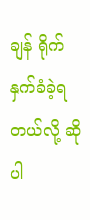ချန် ရိုက်နှက်ခံခဲ့ရတယ်လို့ ဆိုပါ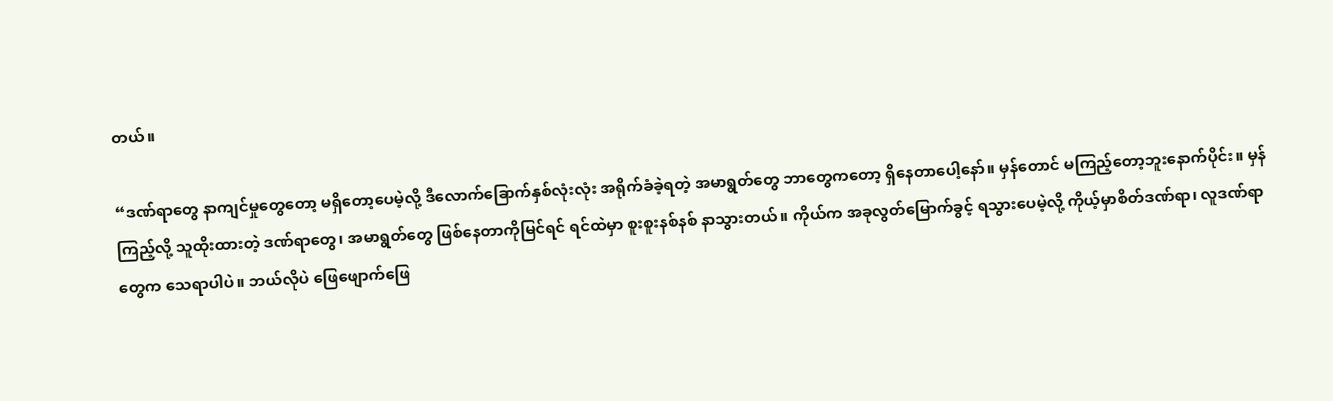တယ်။

“ဒဏ်ရာတွေ နာကျင်မှုတွေတော့ မရှိတော့ပေမဲ့လို့ ဒီလောက်ခြောက်နှစ်လုံးလုံး အရိုက်ခံခဲ့ရတဲ့ အမာရွတ်တွေ ဘာတွေကတော့ ရှိနေတာပေါ့နော်။ မှန်တောင် မကြည့်တော့ဘူးနောက်ပိုင်း။ မှန်ကြည့်လို့ သူထိုးထားတဲ့ ဒဏ်ရာတွေ၊ အမာရွတ်တွေ ဖြစ်နေတာကိုမြင်ရင် ရင်ထဲမှာ စူးစူးနစ်နစ် နာသွားတယ်။ ကိုယ်က အခုလွတ်မြောက်ခွင့် ရသွားပေမဲ့လို့ ကိုယ့်မှာစိတ်ဒဏ်ရာ၊ လူဒဏ်ရာတွေက သေရာပါပဲ။ ဘယ်လိုပဲ ဖြေဖျောက်ဖြေ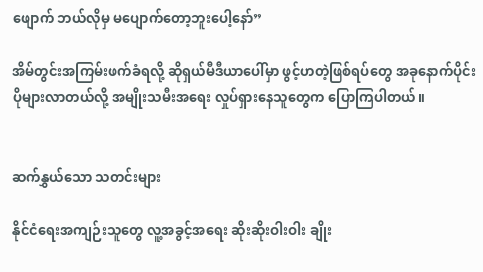ဖျောက် ဘယ်လိုမှ မပျောက်တော့ဘူးပေါ့နော်”

အိမ်တွင်းအကြမ်းဖက်ခံရလို့ ဆိုရှယ်မီဒီယာပေါ်မှာ ဖွင့်ဟတဲ့ဖြစ်ရပ်တွေ အခုနောက်ပိုင်း ပိုများလာတယ်လို့ အမျိုးသမီးအရေး လှုပ်ရှားနေသူတွေက ပြောကြပါတယ်။


ဆက်နွှယ်သော သတင်းများ

နိုင်ငံရေးအကျဉ်းသူတွေ လူ့အခွင့်အရေး ဆိုးဆိုးဝါးဝါး ချိုး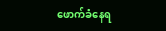ဖောက်ခံနေရ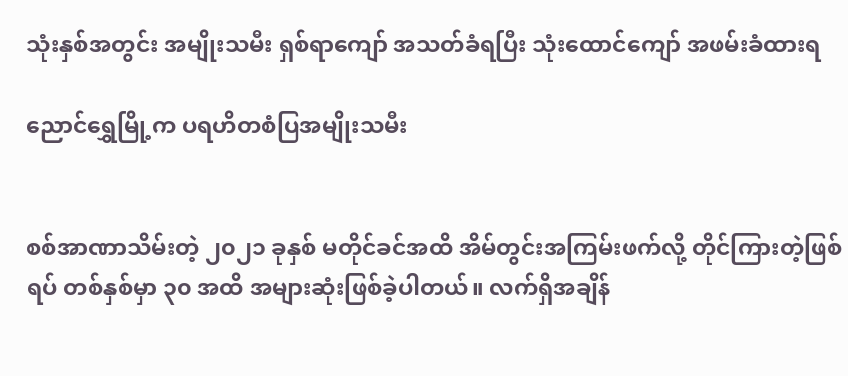သုံးနှစ်အတွင်း အမျိုးသမီး ရှစ်ရာကျော် အသတ်ခံရပြီး သုံးထောင်ကျော် အဖမ်းခံထားရ

ညောင်ရွှေမြို့က ပရဟိတစံပြအမျိုးသမီး


စစ်အာဏာသိမ်းတဲ့ ၂၀၂၁ ခုနှစ် မတိုင်ခင်အထိ အိမ်တွင်းအကြမ်းဖက်လို့ တိုင်ကြားတဲ့ဖြစ်ရပ် တစ်နှစ်မှာ ၃၀ အထိ အများဆုံးဖြစ်ခဲ့ပါတယ်။ လက်ရှိအချိန်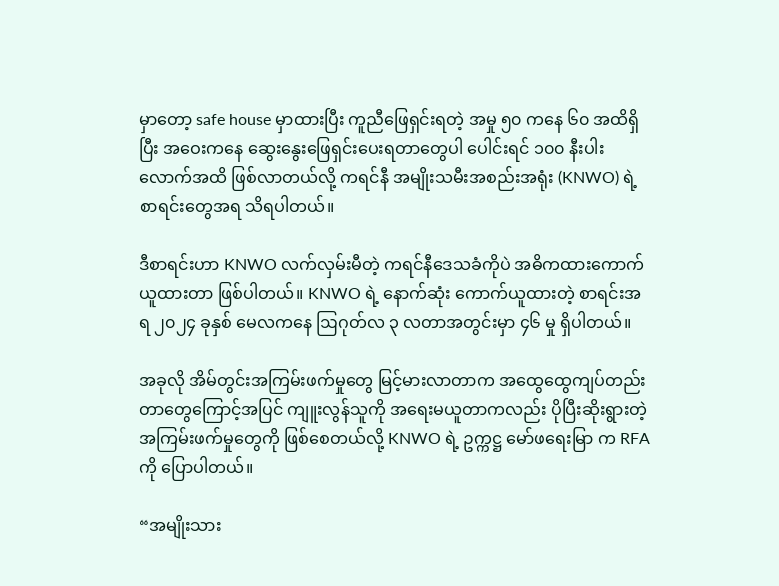မှာတော့ safe house မှာထားပြီး ကူညီဖြေရှင်းရတဲ့ အမှု ၅၀ ကနေ ၆၀ အထိရှိပြီး အဝေးကနေ ဆွေးနွေးဖြေရှင်းပေးရတာတွေပါ ပေါင်းရင် ၁၀၀ နီးပါးလောက်အထိ ဖြစ်လာတယ်လို့ ကရင်နီ အမျိုးသမီးအစည်းအရုံး (KNWO) ရဲ့ စာရင်းတွေအရ သိရပါတယ်။

ဒီစာရင်းဟာ KNWO လက်လှမ်းမီတဲ့ ကရင်နီဒေသခံကိုပဲ အဓိကထားကောက်ယူထားတာ ဖြစ်ပါတယ်။ KNWO ရဲ့ နောက်ဆုံး ကောက်ယူထားတဲ့ စာရင်းအရ ၂၀၂၄ ခုနှစ် မေလကနေ ဩဂုတ်လ ၃ လတာအတွင်းမှာ ၄၆ မှု ရှိပါတယ်။

အခုလို အိမ်တွင်းအကြမ်းဖက်မှုတွေ မြင့်မားလာတာက အထွေထွေကျပ်တည်း တာတွေကြောင့်အပြင် ကျူးလွန်သူကို အရေးမယူတာကလည်း ပိုပြီးဆိုးရွားတဲ့ အကြမ်းဖက်မှုတွေကို ဖြစ်စေတယ်လို့ KNWO ရဲ့ ဥက္ကဋ္ဌ မော်ဖရေးမြာ က RFA ကို ပြောပါတယ်။

“အမျိုးသား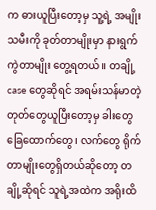က ဓားယူပြီးတော့မှ သူ့ရဲ့ အမျိုးသမီးကို ခုတ်တာမျိုးမှာ နားရွက်ကွဲတာမျိုး တွေ့ရတယ်။ တချို့ case တွေဆိုရင် အရမ်းသန်မာတဲ့ တုတ်တွေယူပြီးတော့မှ ခါးတွေခြေထောက်တွေ၊ လက်တွေ ရိုက်တာမျိုးတွေရှိတယ်ဆိုတော့ တချို့ဆိုရင် သူရဲ့အထဲက အရိုးထိ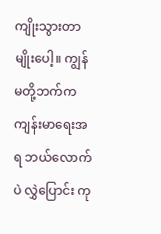ကျိုးသွားတာမျိုးပေါ့။ ကျွန်မတို့ဘက်က ကျန်းမာရေးအရ ဘယ်လောက်ပဲ လွှဲပြောင်း ကု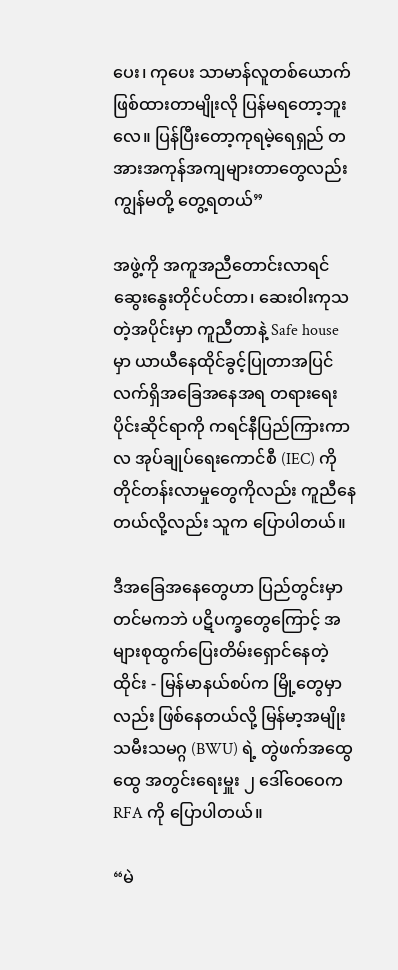ပေး၊ ကုပေး သာမာန်လူတစ်ယောက်ဖြစ်ထားတာမျိုးလို ပြန်မရတော့ဘူးလေ။ ပြန်ပြီးတော့ကုရမဲ့ရေရှည် တအားအကုန်အကျများတာတွေလည်း ကျွန်မတို့ တွေ့ရတယ်”

အဖွဲ့ကို အကူအညီတောင်းလာရင် ဆွေးနွေးတိုင်ပင်တာ၊ ဆေးဝါးကုသတဲ့အပိုင်းမှာ ကူညီတာနဲ့ Safe house မှာ ယာယီနေထိုင်ခွင့်ပြုတာအပြင် လက်ရှိအခြေအနေအရ တရားရေးပိုင်းဆိုင်ရာကို ကရင်နီပြည်ကြားကာလ အုပ်ချုပ်ရေးကောင်စီ (IEC) ကို တိုင်တန်းလာမှုတွေကိုလည်း ကူညီနေတယ်လို့လည်း သူက ပြောပါတယ်။

ဒီအခြေအနေတွေဟာ ပြည်တွင်းမှာတင်မကဘဲ ပဋိပက္ခတွေကြောင့် အများစုထွက်ပြေးတိမ်းရှောင်နေတဲ့ ထိုင်း - မြန်မာနယ်စပ်က မြို့တွေမှာလည်း ဖြစ်နေတယ်လို့ မြန်မာ့အမျိုးသမီးသမဂ္ဂ (BWU) ရဲ့ တွဲဖက်အထွေထွေ အတွင်းရေးမှူး ၂ ဒေါ်ဝေဝေက RFA ကို ပြောပါတယ်။

“မဲ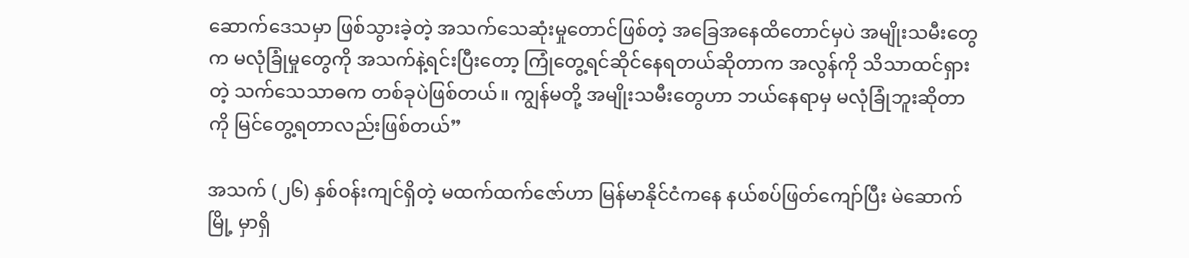ဆောက်ဒေသမှာ ဖြစ်သွားခဲ့တဲ့ အသက်သေဆုံးမှုတောင်ဖြစ်တဲ့ အခြေအနေထိတောင်မှပဲ အမျိုးသမီးတွေက မလုံခြုံမှုတွေကို အသက်နဲ့ရင်းပြီးတော့ ကြုံတွေ့ရင်ဆိုင်နေရတယ်ဆိုတာက အလွန်ကို သိသာထင်ရှားတဲ့ သက်သေသာဓက တစ်ခုပဲဖြစ်တယ်။ ကျွန်မတို့ အမျိုးသမီးတွေဟာ ဘယ်နေရာမှ မလုံခြုံဘူးဆိုတာကို မြင်တွေ့ရတာလည်းဖြစ်တယ်”

အသက် (၂၆) နှစ်ဝန်းကျင်ရှိတဲ့ မထက်ထက်ဇော်ဟာ မြန်မာနိုင်ငံကနေ နယ်စပ်ဖြတ်ကျော်ပြီး မဲဆောက်မြို့ မှာရှိ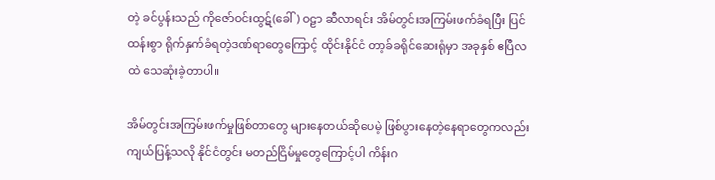တဲ့ ခင်ပွန်းသည် ကိုဇော်ဝင်းထွဋ်(ခေါ်) ဝဠာ ဆီလာရင်း အိမ်တွင်းအကြမ်းဖက်ခံရပြီး ပြင်ထန်းစွာ ရိုက်နှက်ခံရတဲ့ဒဏ်ရာတွေကြောင့် ထိုင်းနိုင်ငံ တာ့ခ်ခရိုင်ဆေးရုံမှာ အခုနှစ် ဧပြီလထဲ သေဆုံးခဲ့တာပါ။

အိမ်တွင်းအကြမ်းဖက်မှုဖြစ်တာတွေ များနေတယ်ဆိုပေမဲ့ ဖြစ်ပွားနေတဲ့နေရာတွေကလည်း ကျယ်ပြန့်သလို နိုင်ငံတွင်း မတည်ငြိမ်မှုတွေကြောင့်ပါ ကိန်းဂ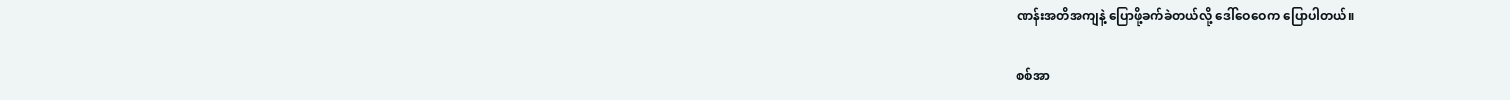ဏန်းအတိအကျနဲ့ ပြောဖို့ခက်ခဲတယ်လို့ ဒေါ်ဝေဝေက ပြောပါတယ်။

စစ်အာ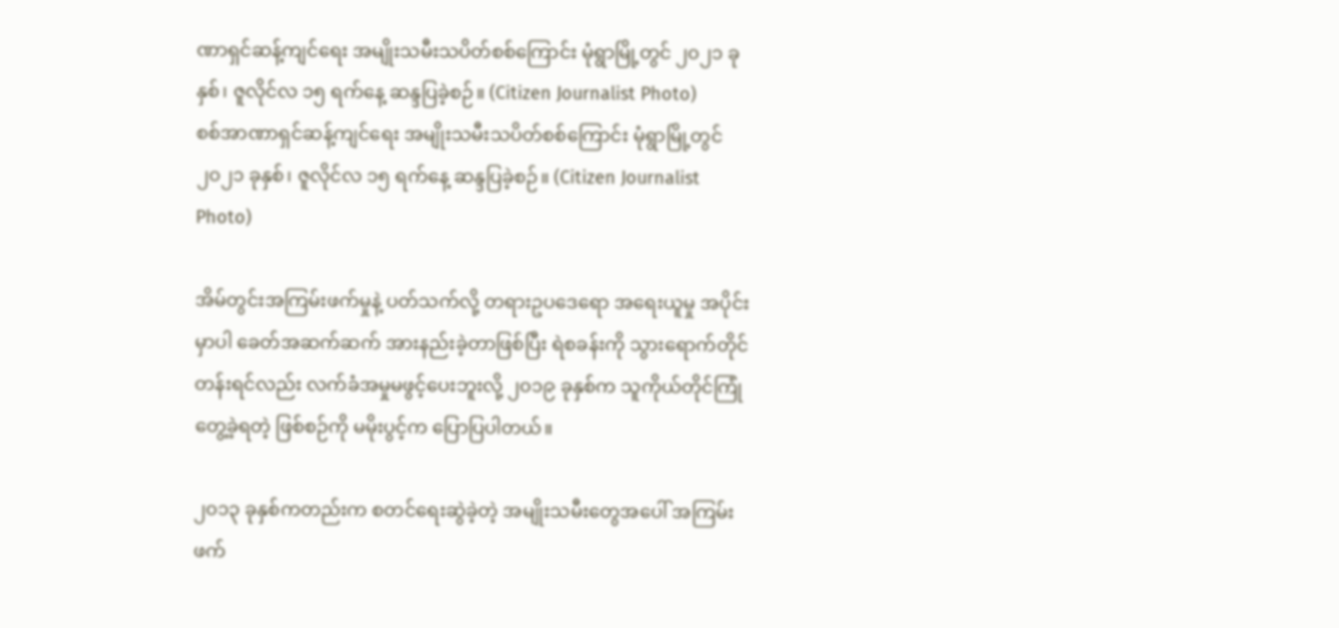ဏာရှင်ဆန့်ကျင်ရေး အမျိုးသမီးသပိတ်စစ်ကြောင်း မုံရွာမြို့တွင် ၂၀၂၁ ခုနှစ်၊ ဇူလိုင်လ ၁၅ ရက်နေ့ ဆန္ဒပြခဲ့စဉ်။ (Citizen Journalist Photo)
စစ်အာဏာရှင်ဆန့်ကျင်ရေး အမျိုးသမီးသပိတ်စစ်ကြောင်း မုံရွာမြို့တွင် ၂၀၂၁ ခုနှစ်၊ ဇူလိုင်လ ၁၅ ရက်နေ့ ဆန္ဒပြခဲ့စဉ်။ (Citizen Journalist Photo)

အိမ်တွင်းအကြမ်းဖက်မှုနဲ့ ပတ်သက်လို့ တရားဥပဒေရော အရေးယူမှု အပိုင်းမှာပါ ခေတ်အဆက်ဆက် အားနည်းခဲ့တာဖြစ်ပြီး ရဲစခန်းကို သွားရောက်တိုင်တန်းရင်လည်း လက်ခံအမှုမဖွင့်ပေးဘူးလို့ ၂၀၁၉ ခုနှစ်က သူကိုယ်တိုင်ကြုံတွေ့ခဲ့ရတဲ့ ဖြစ်စဉ်ကို မမိုးပွင့်က ပြောပြပါတယ်။

၂၀၁၃ ခုနှစ်ကတည်းက စတင်ရေးဆွဲခဲ့တဲ့ အမျိုးသမီးတွေအပေါ် အကြမ်းဖက်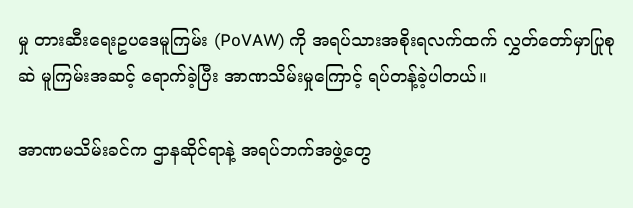မှု တားဆီးရေးဥပဒေမူကြမ်း (PoVAW) ကို အရပ်သားအစိုးရလက်ထက် လွှတ်တော်မှာပြုစုဆဲ မူကြမ်းအဆင့် ရောက်ခဲ့ပြီး အာဏသိမ်းမှုကြောင့် ရပ်တန့်ခဲ့ပါတယ်။

အာဏမသိမ်းခင်က ဌာနဆိုင်ရာနဲ့ အရပ်ဘက်အဖွဲ့တွေ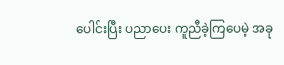ပေါင်းပြီး ပညာပေး ကူညီခဲ့ကြပေမဲ့ အခု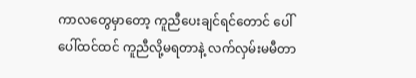ကာလတွေမှာတော့ ကူညီပေးချင်ရင်တောင် ပေါ်ပေါ်ထင်ထင် ကူညီလို့မရတာနဲ့ လက်လှမ်းမမီတာ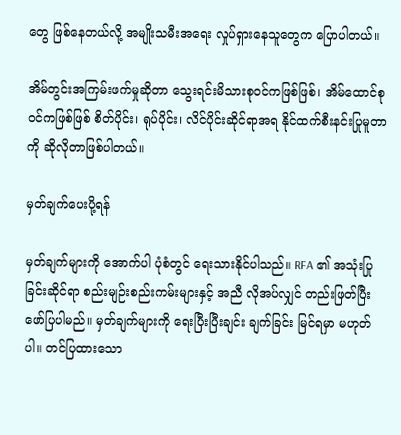တွေ ဖြစ်နေတယ်လို့ အမျိုးသမီးအရေး လှုပ်ရှားနေသူတွေက ပြောပါတယ်။

အိမ်တွင်းအကြမ်းဖက်မှုဆိုတာ သွေးရင်းမိသားစုဝင်ကဖြစ်ဖြစ်၊ အိမ်ထောင်စုဝင်ကဖြစ်ဖြစ် စိတ်ပိုင်း၊ ရုပ်ပိုင်း၊ လိင်ပိုင်းဆိုင်ရာအရ နိုင်ထက်စီးနင်းပြုမူတာကို ဆိုလိုတာဖြစ်ပါတယ်။

မှတ်ချက်ပေးပို့ရန်

မှတ်ချက်များကို အောက်ပါ ပုံစံတွင် ရေးသားနိုင်ပါသည်။ RFA ၏ အသုံးပြုခြင်းဆိုင်ရာ စည်းမျဉ်းစည်းကမ်းများနှင့် အညီ လိုအပ်လျှင် တည်းဖြတ်ပြီး ဖော်ပြပါမည်။ မှတ်ချက်များကို ရေးပြီးပြီးချင်း ချက်ခြင်း မြင်ရမှာ မဟုတ်ပါ။ တင်ပြထားသော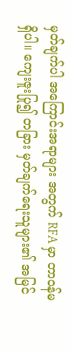မှတ်ချက်ပါ အကြောင်းအရာများ အတွက် RFA မှာ တာဝန်မရှိပါ။ ကျေးဇူးပြု၍ တခြား မှတ်ချက်ရေးသူများ၏ အမြင်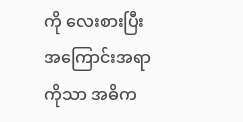ကို လေးစားပြီး အကြောင်းအရာကိုသာ အဓိက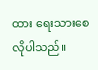ထား ရေးသားစေလိုပါသည်။